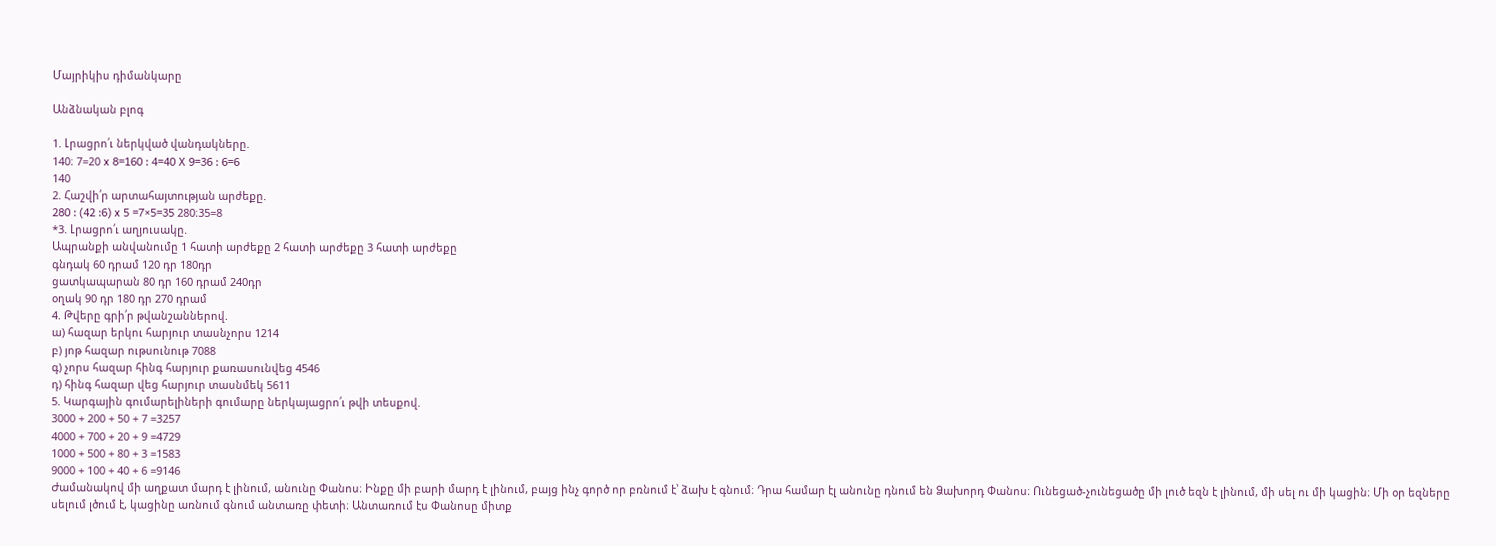Մայրիկիս դիմանկարը

Անձնական բլոգ

1. Լրացրո՛ւ ներկված վանդակները.
140։ 7=20 x 8=160 : 4=40 X 9=36 : 6=6
140
2. Հաշվի՛ր արտահայտության արժեքը.
280 : (42 :6) x 5 =7×5=35 280։35=8
*3. Լրացրո՛ւ աղյուսակը.
Ապրանքի անվանումը 1 հատի արժեքը 2 հատի արժեքը 3 հատի արժեքը
գնդակ 60 դրամ 120 դր 180դր
ցատկապարան 80 դր 160 դրամ 240դր
օղակ 90 դր 180 դր 270 դրամ
4. Թվերը գրի՛ր թվանշաններով.
ա) հազար երկու հարյուր տասնչորս 1214
բ) յոթ հազար ութսունութ 7088
գ) չորս հազար հինգ հարյուր քառասունվեց 4546
դ) հինգ հազար վեց հարյուր տասնմեկ 5611
5. Կարգային գումարելիների գումարը ներկայացրո՛ւ թվի տեսքով.
3000 + 200 + 50 + 7 =3257
4000 + 700 + 20 + 9 =4729
1000 + 500 + 80 + 3 =1583
9000 + 100 + 40 + 6 =9146
Ժամանակով մի աղքատ մարդ է լինում, անունը Փանոս։ Ինքը մի բարի մարդ է լինում, բայց ինչ գործ որ բռնում է՝ ձախ է գնում։ Դրա համար էլ անունը դնում են Ձախորդ Փանոս։ Ունեցած-չունեցածը մի լուծ եզն է լինում, մի սել ու մի կացին։ Մի օր եզները սելում լծում է, կացինը առնում գնում անտառը փետի։ Անտառում էս Փանոսը միտք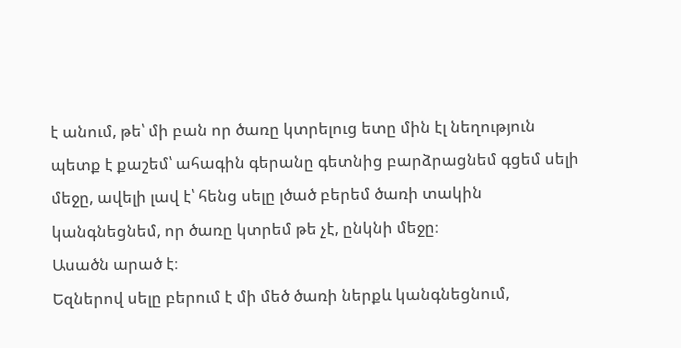է անում, թե՝ մի բան որ ծառը կտրելուց ետը մին էլ նեղություն պետք է քաշեմ՝ ահագին գերանը գետնից բարձրացնեմ գցեմ սելի մեջը, ավելի լավ է՝ հենց սելը լծած բերեմ ծառի տակին կանգնեցնեմ, որ ծառը կտրեմ թե չէ, ընկնի մեջը։
Ասածն արած է։
Եզներով սելը բերում է մի մեծ ծառի ներքև կանգնեցնում,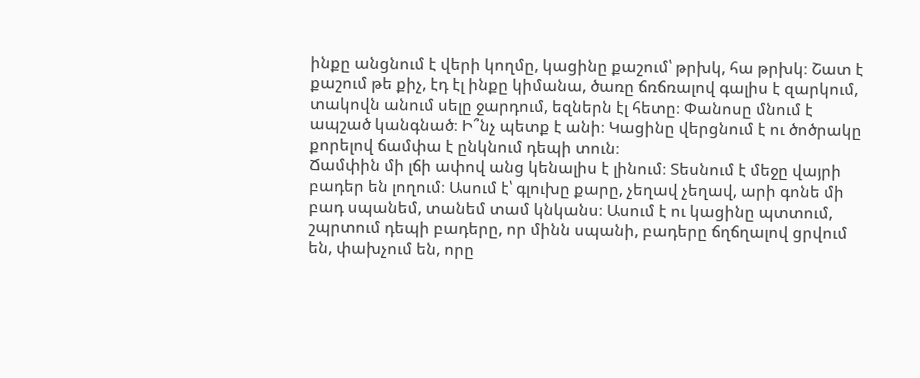ինքը անցնում է վերի կողմը, կացինը քաշում՝ թրխկ, հա թրխկ։ Շատ է քաշում թե քիչ, էդ էլ ինքը կիմանա, ծառը ճռճռալով գալիս է զարկում, տակովն անում սելը ջարդում, եզներն էլ հետը։ Փանոսը մնում է ապշած կանգնած։ Ի՞նչ պետք է անի։ Կացինը վերցնում է ու ծոծրակը քորելով ճամփա է ընկնում դեպի տուն։
Ճամփին մի լճի ափով անց կենալիս է լինում։ Տեսնում է մեջը վայրի բադեր են լողում։ Ասում է՝ գլուխը քարը, չեղավ չեղավ, արի գոնե մի բադ սպանեմ, տանեմ տամ կնկանս։ Ասում է ու կացինը պտտում, շպրտում դեպի բադերը, որ մինն սպանի, բադերը ճղճղալով ցրվում են, փախչում են, որը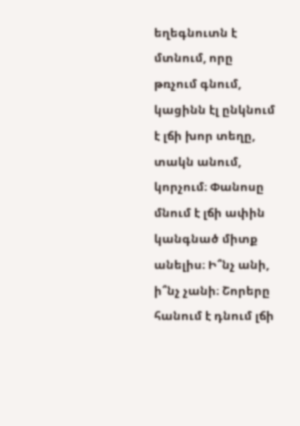եղեգնուտն է մտնում, որը թռչում գնում, կացինն էլ ընկնում է լճի խոր տեղը, տակն անում, կորչում։ Փանոսը մնում է լճի ափին կանգնած միտք անելիս։ Ի՞նչ անի, ի՞նչ չանի։ Շորերը հանում է դնում լճի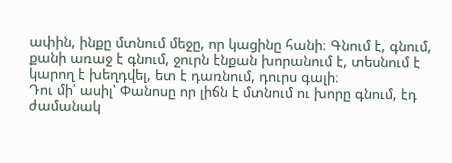ափին, ինքը մտնում մեջը, որ կացինը հանի։ Գնում է, գնում, քանի առաջ է գնում, ջուրն էնքան խորանում է, տեսնում է կարող է խեղդվել, ետ է դառնում, դուրս գալի։
Դու մի՛ ասիլ՝ Փանոսը որ լիճն է մտնում ու խորը գնում, էդ ժամանակ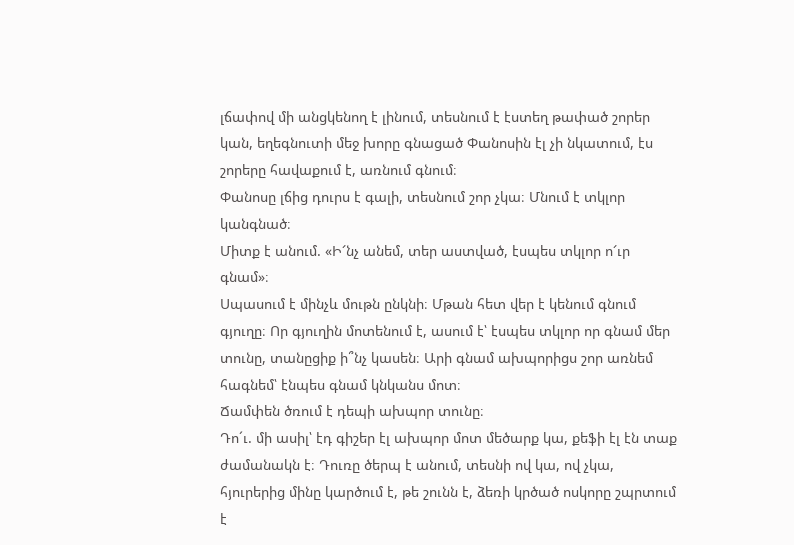լճափով մի անցկենող է լինում, տեսնում է էստեղ թափած շորեր կան, եղեգնուտի մեջ խորը գնացած Փանոսին էլ չի նկատում, էս շորերը հավաքում է, առնում գնում։
Փանոսը լճից դուրս է գալի, տեսնում շոր չկա։ Մնում է տկլոր կանգնած։
Միտք է անում. «Ի՜նչ անեմ, տեր աստված, էսպես տկլոր ո՜ւր գնամ»։
Սպասում է մինչև մութն ընկնի։ Մթան հետ վեր է կենում գնում գյուղը։ Որ գյուղին մոտենում է, ասում է՝ էսպես տկլոր որ գնամ մեր տունը, տանըցիք ի՞նչ կասեն։ Արի գնամ ախպորիցս շոր առնեմ հագնեմ՝ էնպես գնամ կնկանս մոտ։
Ճամփեն ծռում է դեպի ախպոր տունը։
Դո´ւ. մի ասիլ՝ էդ գիշեր էլ ախպոր մոտ մեծարք կա, քեֆի էլ էն տաք ժամանակն է։ Դուռը ծերպ է անում, տեսնի ով կա, ով չկա, հյուրերից մինը կարծում է, թե շունն է, ձեռի կրծած ոսկորը շպրտում է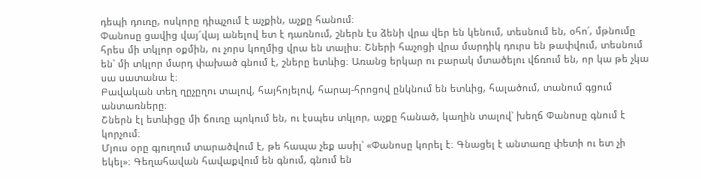դեպի դուռը, ոսկորը դիպչում է աչքին, աչքը հանում։
Փանոսը ցավից վայ՜վայ անելով ետ է դառնում, շներն էս ձենի վրա վեր են կենում, տեսնում են, օհո՛, մթնումը հրես մի տկլոր օքմին, ու չորս կողմից վրա են տալիս։ Շների հաչոցի վրա մարդիկ դուրս են թափվում, տեսնում են՝ մի տկլոր մարդ փախած գնում է, շները ետևից։ Առանց երկար ու բարակ մտածելու վճռում են, որ կա թե չկա սա սատանա է։
Բավական տեղ ղըչըղու տալով, հայհոյելով, հարայ-հրոցով ընկնում են ետևից, հալածում, տանում գցում անտառները։
Շներն էլ ետևիցը մի ճուռը պոկում են, ու էսպես տկլոր, աչքը հանած, կաղին տալով՝ խեղճ Փանոսը գնում է կորչում։
Մյուս օրը գյուղում տարածվում է, թե հապա չեք ասիլ՝ «Փանոսը կորել է։ Գնացել է անտառը փետի ու ետ չի եկել»։ Գեղահավան հավաքվում են գնում, գնում են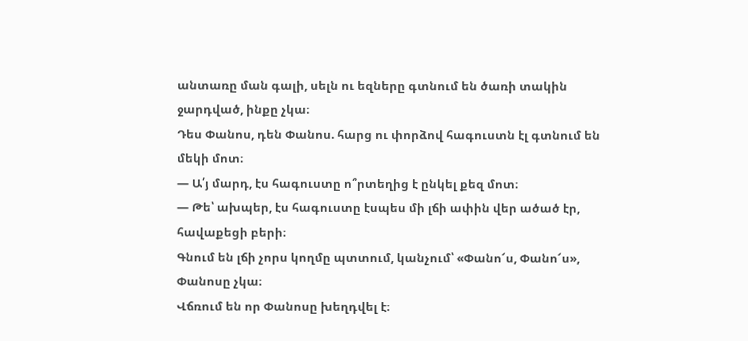անտառը ման գալի, սելն ու եզները գտնում են ծառի տակին ջարդված, ինքը չկա։
Դես Փանոս, դեն Փանոս. հարց ու փորձով հագուստն էլ գտնում են մեկի մոտ։
— Ա՛յ մարդ, էս հագուստը ո՞րտեղից է ընկել քեզ մոտ։
— Թե՝ ախպեր, էս հագուստը էսպես մի լճի ափին վեր ածած էր, հավաքեցի բերի։
Գնում են լճի չորս կողմը պտտում, կանչում՝ «Փանո՜ս, Փանո՜ս», Փանոսը չկա։
Վճռում են որ Փանոսը խեղդվել է։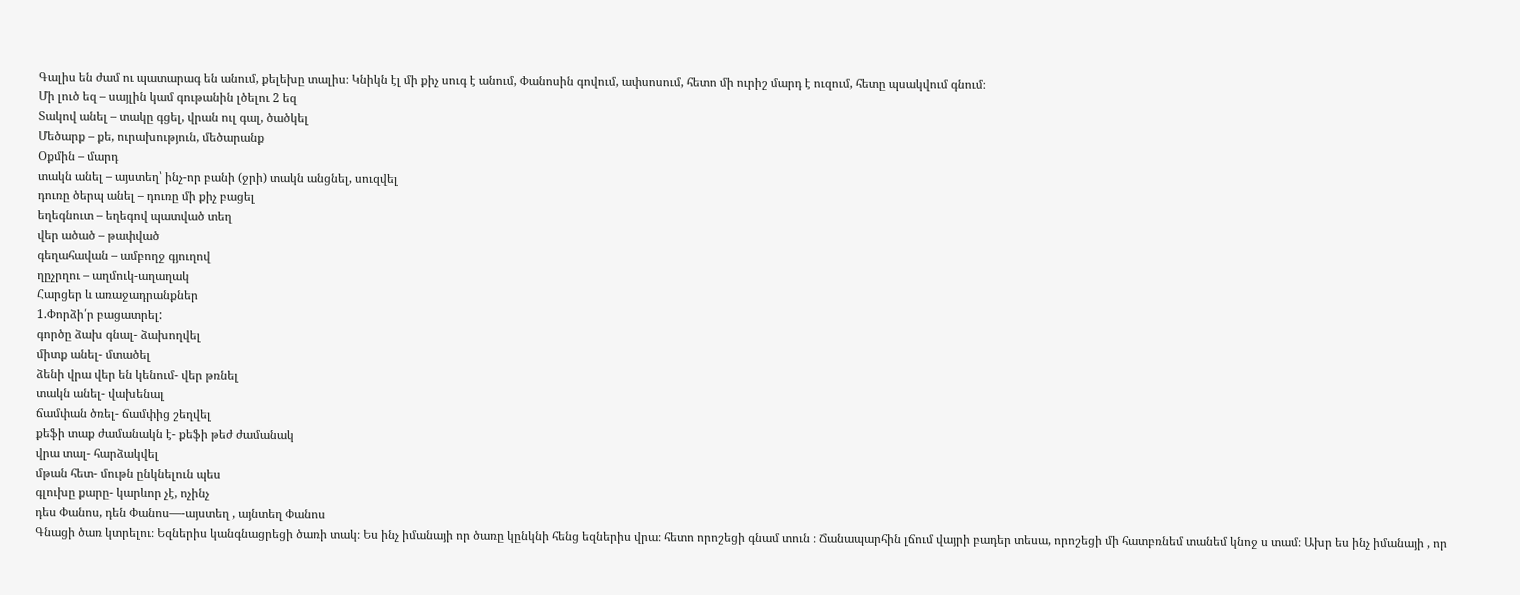Գալիս են ժամ ու պատարագ են անում, քելեխը տալիս։ Կնիկն էլ մի քիչ սուգ է անում, Փանոսին գովում, ափսոսում, հետո մի ուրիշ մարդ է ուզում, հետը պսակվում գնում։
Մի լուծ եզ – սայլին կամ գութանին լծելու 2 եզ
Տակով անել – տակը գցել, վրան ուլ գալ, ծածկել
Մեծարք – քե, ուրախություն, մեծարանք
Օքմին – մարդ
տակն անել – այստեղ՝ ինչ-որ բանի (ջրի) տակն անցնել, սուզվել
դուռը ծերպ անել – դուռը մի քիչ բացել
եղեգնուտ – եղեգով պատված տեղ
վեր ածած – թափված
գեղահավան – ամբողջ գյուղով
ղըչրղու – աղմուկ-աղաղակ
Հարցեր և առաջադրանքներ
1.Փորձի՛ր բացատրել:
գործը ձախ գնալ- ձախողվել
միտք անել- մտածել
ձենի վրա վեր են կենում- վեր թռնել
տակն անել- վախենալ
ճամփան ծռել- ճամփից շեղվել
քեֆի տաք ժամանակն է- քեֆի թեժ ժամանակ
վրա տալ- հարձակվել
մթան հետ- մութն ընկնելուն պես
գլուխը քարը- կարևոր չէ, ոչինչ
դես Փանոս, դեն Փանոս—-այստեղ , այնտեղ Փանոս
Գնացի ծառ կտրելու։ Եզներիս կանգնացրեցի ծառի տակ։ Ես ինչ իմանայի որ ծառը կընկնի հենց եզներիս վրա։ հետո որոշեցի գնամ տուն ։ Ճանապարհին լճում վայրի բադեր տեսա, որոշեցի մի հատբռնեմ տանեմ կնոջ ս տամ։ Ախր ես ինչ իմանայի , որ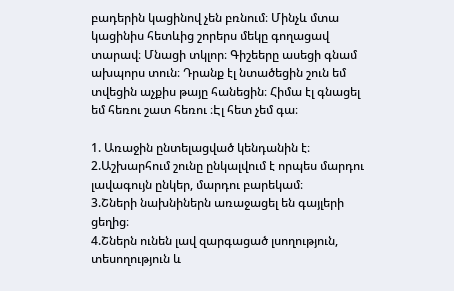բադերին կացինով չեն բռնում։ Մինչև մտա կացինիս հետևից շորերս մեկը գողացավ տարավ։ Մնացի տկլոր։ Գիշեերը ասեցի գնամ ախպորս տուն։ Դրանք էլ նտածեցին շուն եմ տվեցին աչքիս թայը հանեցին։ Հիմա էլ գնացել եմ հեռու շատ հեռու ։Էլ հետ չեմ գա։

1. Առաջին ընտելացված կենդանին է։
2.Աշխարհում շունը ընկալվում է որպես մարդու լավագույն ընկեր, մարդու բարեկամ։
3.Շների նախնիներն առաջացել են գայլերի ցեղից։
4.Շներն ունեն լավ զարգացած լսողություն, տեսողություն և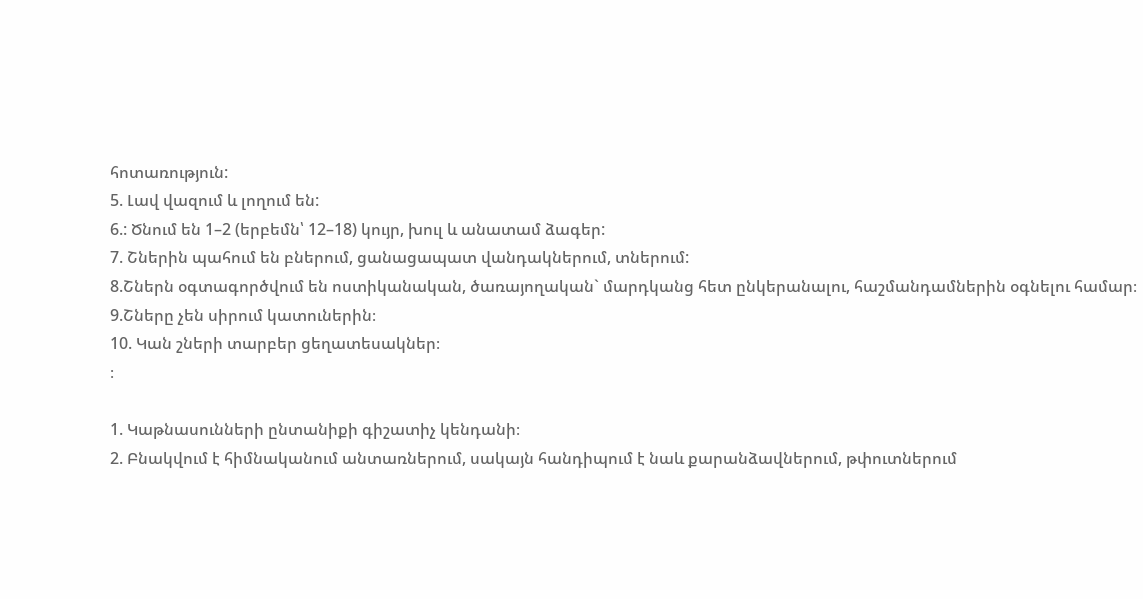հոտառություն:
5. Լավ վազում և լողում են:
6.: Ծնում են 1–2 (երբեմն՝ 12–18) կույր, խուլ և անատամ ձագեր:
7. Շներին պահում են բներում, ցանացապատ վանդակներում, տներում:
8.Շներն օգտագործվում են ոստիկանական, ծառայողական` մարդկանց հետ ընկերանալու, հաշմանդամներին օգնելու համար։
9.Շները չեն սիրում կատուներին։
10. Կան շների տարբեր ցեղատեսակներ։
։

1. Կաթնասունների ընտանիքի գիշատիչ կենդանի։
2. Բնակվում է հիմնականում անտառներում, սակայն հանդիպում է նաև քարանձավներում, թփուտներում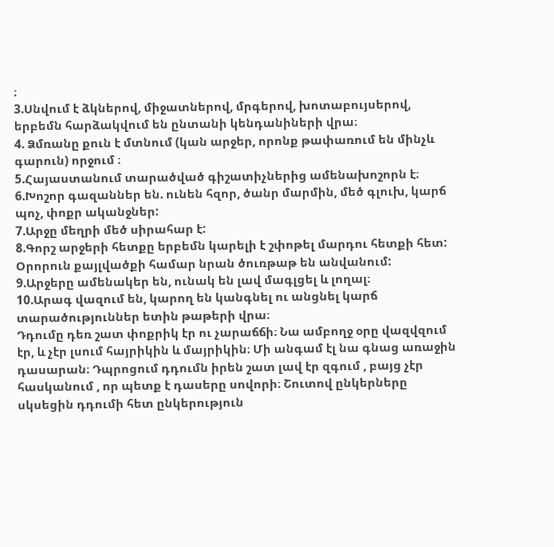։
3.Սնվում է ձկներով, միջատներով, մրգերով, խոտաբույսերով, երբեմն հարձակվում են ընտանի կենդանիների վրա։
4. Ձմռանը քուն է մտնում (կան արջեր, որոնք թափառում են մինչև գարուն) որջում ։
5.Հայաստանում տարածված գիշատիչներից ամենախոշորն է։
6.Խոշոր գազաններ են. ունեն հզոր, ծանր մարմին, մեծ գլուխ, կարճ պոչ, փոքր ականջներ:
7.Արջը մեղրի մեծ սիրահար է:
8.Գորշ արջերի հետքը երբեմն կարելի է շփոթել մարդու հետքի հետ: Օրորուն քայլվածքի համար նրան ծուռթաթ են անվանում:
9.Արջերը ամենակեր են, ունակ են լավ մագլցել և լողալ։
10.Արագ վազում են, կարող են կանգնել ու անցնել կարճ տարածություններ ետին թաթերի վրա։
Դդումը դեռ շատ փոքրիկ էր ու չարաճճի։ Նա ամբողջ օրը վազվզում էր, և չէր լսում հայրիկին և մայրիկին։ Մի անգամ էլ նա գնաց առաջին դասարան։ Դպրոցում դդումն իրեն շատ լավ էր զգում , բայց չէր հասկանում , որ պետք է դասերը սովորի։ Շուտով ընկերները սկսեցին դդումի հետ ընկերություն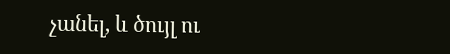չանել, և ծույլ ու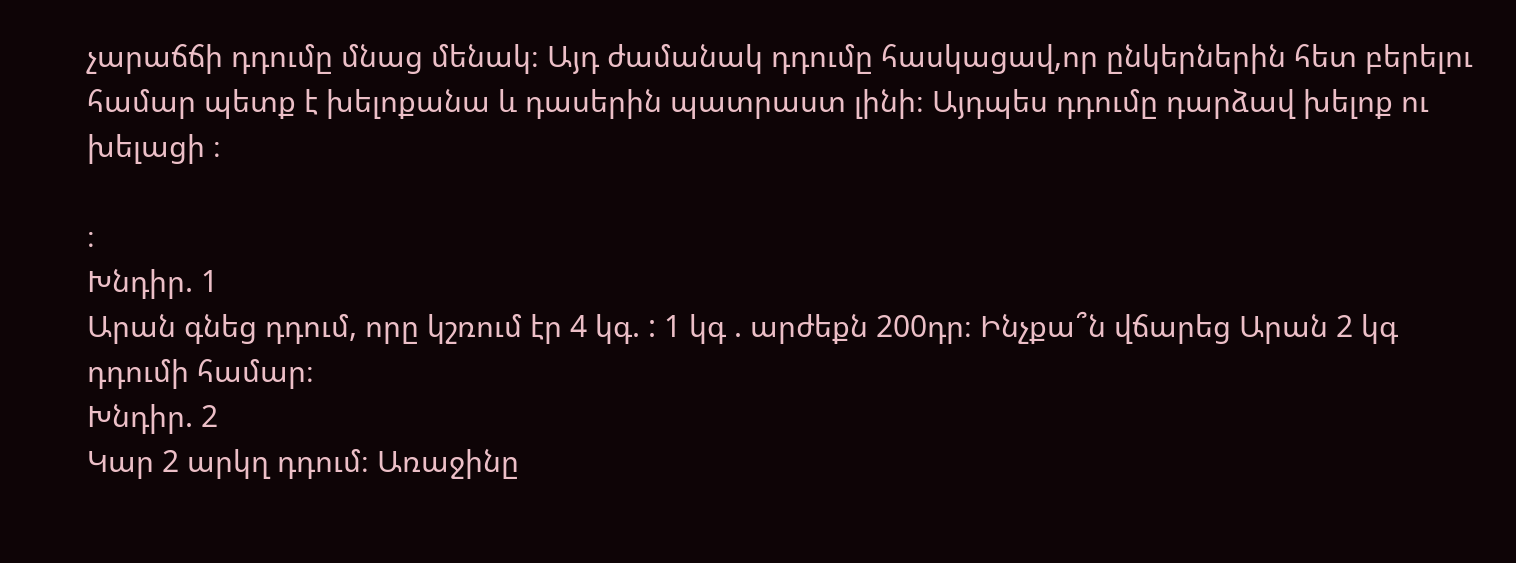չարաճճի դդումը մնաց մենակ։ Այդ ժամանակ դդումը հասկացավ,որ ընկերներին հետ բերելու համար պետք է խելոքանա և դասերին պատրաստ լինի։ Այդպես դդումը դարձավ խելոք ու խելացի ։

։
Խնդիր. 1
Արան գնեց դդում, որը կշռում էր 4 կգ. : 1 կգ . արժեքն 200դր։ Ինչքա՞ն վճարեց Արան 2 կգ դդումի համար։
Խնդիր. 2
Կար 2 արկղ դդում։ Առաջինը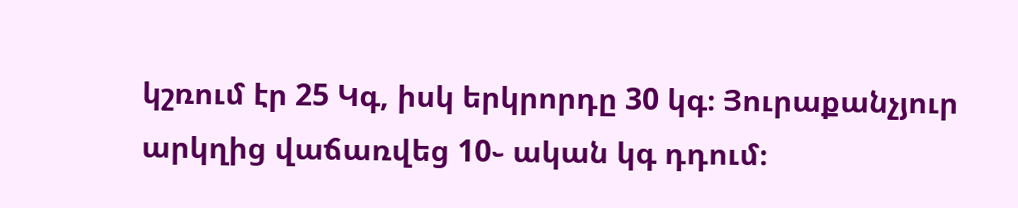կշռում էր 25 Կգ, իսկ երկրորդը 30 կգ։ Յուրաքանչյուր արկղից վաճառվեց 10֊ ական կգ դդում։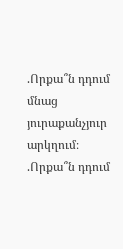.Որքա՞ն դդում մնաց յուրաքանչյուր արկղում։ .Որքա՞ն դդում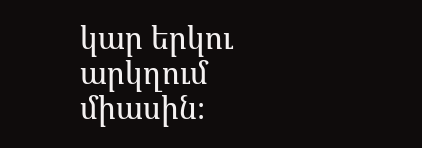կար երկու արկղում միասին։